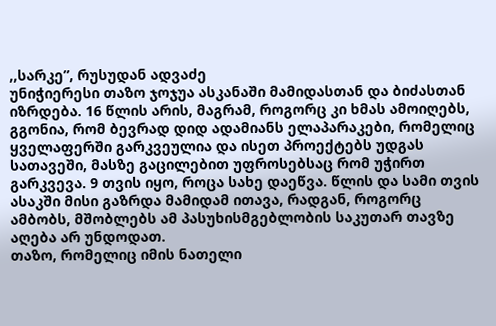,,სარკე”, რუსუდან ადვაძე
უნიჭიერესი თაზო ჯოჯუა ასკანაში მამიდასთან და ბიძასთან იზრდება. 16 წლის არის, მაგრამ, როგორც კი ხმას ამოიღებს, გგონია, რომ ბევრად დიდ ადამიანს ელაპარაკები, რომელიც ყველაფერში გარკვეულია და ისეთ პროექტებს უდგას სათავეში, მასზე გაცილებით უფროსებსაც რომ უჭირთ გარკვევა. 9 თვის იყო, როცა სახე დაეწვა. წლის და სამი თვის ასაკში მისი გაზრდა მამიდამ ითავა, რადგან, როგორც ამბობს, მშობლებს ამ პასუხისმგებლობის საკუთარ თავზე აღება არ უნდოდათ.
თაზო, რომელიც იმის ნათელი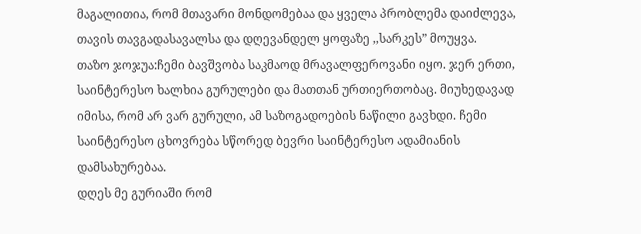მაგალითია, რომ მთავარი მონდომებაა და ყველა პრობლემა დაიძლევა, თავის თავგადასავალსა და დღევანდელ ყოფაზე ,,სარკეს” მოუყვა.
თაზო ჯოჯუა:ჩემი ბავშვობა საკმაოდ მრავალფეროვანი იყო. ჯერ ერთი, საინტერესო ხალხია გურულები და მათთან ურთიერთობაც. მიუხედავად იმისა, რომ არ ვარ გურული, ამ საზოგადოების ნაწილი გავხდი. ჩემი საინტერესო ცხოვრება სწორედ ბევრი საინტერესო ადამიანის დამსახურებაა.
დღეს მე გურიაში რომ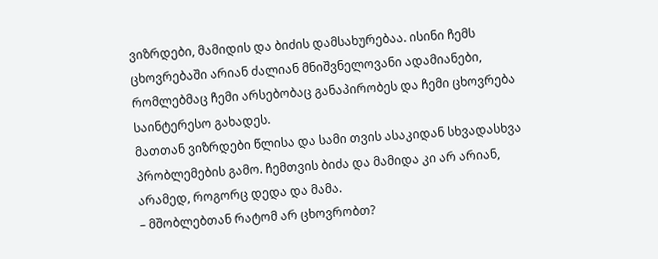ვიზრდები, მამიდის და ბიძის დამსახურებაა. ისინი ჩემს ცხოვრებაში არიან ძალიან მნიშვნელოვანი ადამიანები, რომლებმაც ჩემი არსებობაც განაპირობეს და ჩემი ცხოვრება საინტერესო გახადეს.
მათთან ვიზრდები წლისა და სამი თვის ასაკიდან სხვადასხვა პრობლემების გამო. ჩემთვის ბიძა და მამიდა კი არ არიან, არამედ, როგორც დედა და მამა.
– მშობლებთან რატომ არ ცხოვრობთ?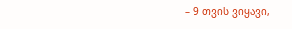– 9 თვის ვიყავი,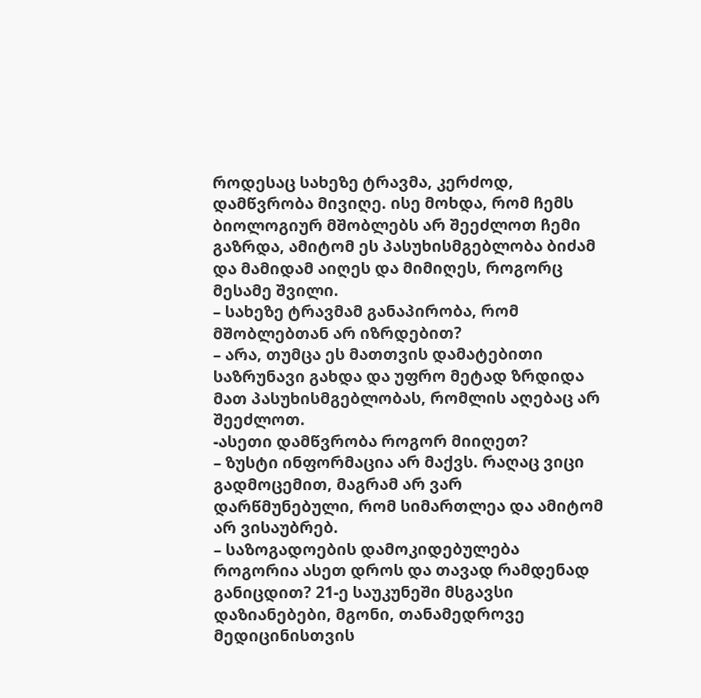როდესაც სახეზე ტრავმა, კერძოდ, დამწვრობა მივიღე. ისე მოხდა, რომ ჩემს ბიოლოგიურ მშობლებს არ შეეძლოთ ჩემი გაზრდა, ამიტომ ეს პასუხისმგებლობა ბიძამ და მამიდამ აიღეს და მიმიღეს, როგორც მესამე შვილი.
– სახეზე ტრავმამ განაპირობა, რომ მშობლებთან არ იზრდებით?
– არა, თუმცა ეს მათთვის დამატებითი საზრუნავი გახდა და უფრო მეტად ზრდიდა მათ პასუხისმგებლობას, რომლის აღებაც არ შეეძლოთ.
-ასეთი დამწვრობა როგორ მიიღეთ?
– ზუსტი ინფორმაცია არ მაქვს. რაღაც ვიცი გადმოცემით, მაგრამ არ ვარ დარწმუნებული, რომ სიმართლეა და ამიტომ არ ვისაუბრებ.
– საზოგადოების დამოკიდებულება როგორია ასეთ დროს და თავად რამდენად განიცდით? 21-ე საუკუნეში მსგავსი დაზიანებები, მგონი, თანამედროვე მედიცინისთვის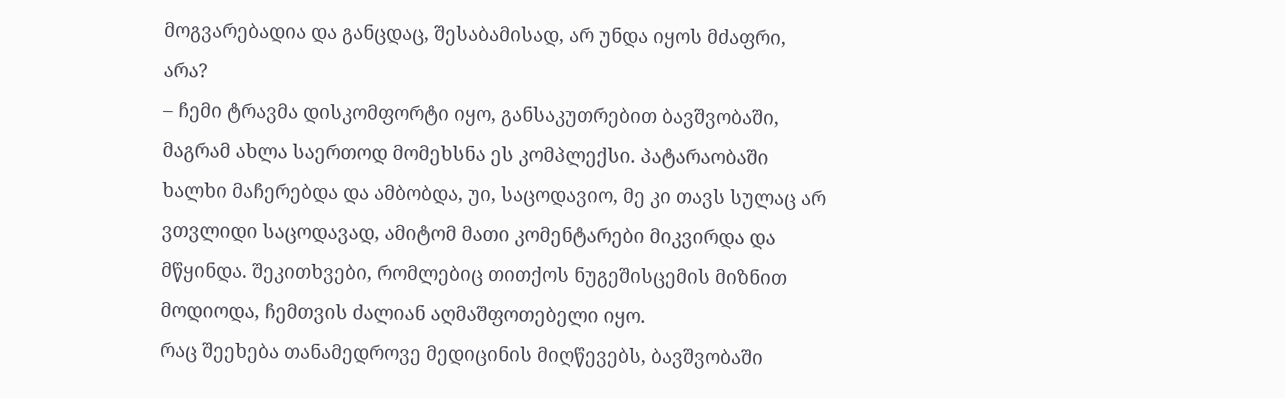მოგვარებადია და განცდაც, შესაბამისად, არ უნდა იყოს მძაფრი, არა?
– ჩემი ტრავმა დისკომფორტი იყო, განსაკუთრებით ბავშვობაში, მაგრამ ახლა საერთოდ მომეხსნა ეს კომპლექსი. პატარაობაში ხალხი მაჩერებდა და ამბობდა, უი, საცოდავიო, მე კი თავს სულაც არ ვთვლიდი საცოდავად, ამიტომ მათი კომენტარები მიკვირდა და მწყინდა. შეკითხვები, რომლებიც თითქოს ნუგეშისცემის მიზნით მოდიოდა, ჩემთვის ძალიან აღმაშფოთებელი იყო.
რაც შეეხება თანამედროვე მედიცინის მიღწევებს, ბავშვობაში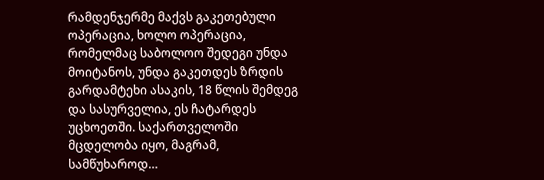რამდენჯერმე მაქვს გაკეთებული ოპერაცია, ხოლო ოპერაცია, რომელმაც საბოლოო შედეგი უნდა მოიტანოს, უნდა გაკეთდეს ზრდის გარდამტეხი ასაკის, 18 წლის შემდეგ და სასურველია, ეს ჩატარდეს უცხოეთში. საქართველოში მცდელობა იყო, მაგრამ, სამწუხაროდ…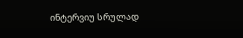ინტერვიუ სრულად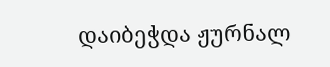დაიბეჭდა ჟურნალ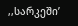,,სარკეში’